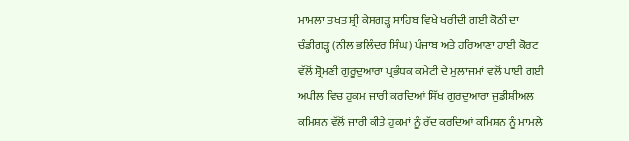ਮਾਮਲਾ ਤਖਤ ਸ਼੍ਰੀ ਕੇਸਗੜ੍ਹ ਸਾਹਿਬ ਵਿਖੇ ਖਰੀਦੀ ਗਈ ਕੋਠੀ ਦਾ
ਚੰਡੀਗੜ੍ਹ (ਨੀਲ ਭਲਿੰਦਰ ਸਿੰਘ) ਪੰਜਾਬ ਅਤੇ ਹਰਿਆਣਾ ਹਾਈ ਕੋਰਟ ਵੱਲੋਂ ਸ਼੍ਰੋਮਣੀ ਗੁਰੂਦੁਆਰਾ ਪ੍ਰਭੰਧਕ ਕਮੇਟੀ ਦੇ ਮੁਲਾਜਮਾਂ ਵਲੋਂ ਪਾਈ ਗਈ ਅਪੀਲ ਵਿਚ ਹੁਕਮ ਜਾਰੀ ਕਰਦਿਆਂ ਸਿੱਖ ਗੁਰਦੁਆਰਾ ਜੁਡੀਸ਼ੀਅਲ ਕਮਿਸ਼ਨ ਵੱਲੋਂ ਜਾਰੀ ਕੀਤੇ ਹੁਕਮਾਂ ਨੂੰ ਰੱਦ ਕਰਦਿਆਂ ਕਮਿਸ਼ਨ ਨੂੰ ਮਾਮਲੇ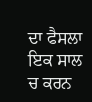ਦਾ ਫੈਸਲਾ ਇਕ ਸਾਲ ਚ ਕਰਨ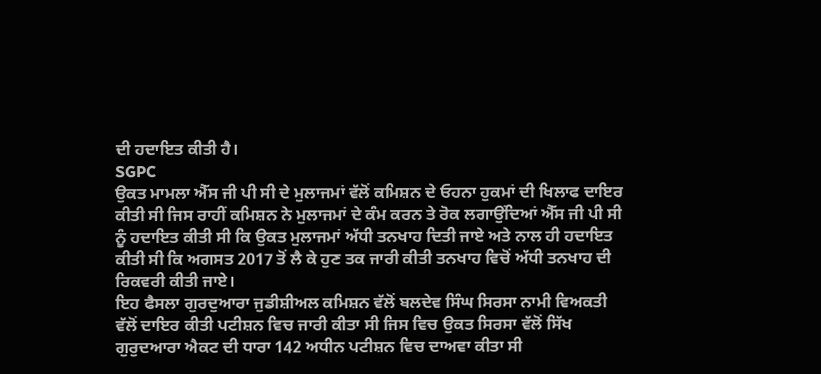ਦੀ ਹਦਾਇਤ ਕੀਤੀ ਹੈ।
SGPC
ਉਕਤ ਮਾਮਲਾ ਐੱਸ ਜੀ ਪੀ ਸੀ ਦੇ ਮੁਲਾਜਮਾਂ ਵੱਲੋਂ ਕਮਿਸ਼ਨ ਦੇ ਓਹਨਾ ਹੁਕਮਾਂ ਦੀ ਖਿਲਾਫ ਦਾਇਰ ਕੀਤੀ ਸੀ ਜਿਸ ਰਾਹੀਂ ਕਮਿਸ਼ਨ ਨੇ ਮੁਲਾਜਮਾਂ ਦੇ ਕੰਮ ਕਰਨ ਤੇ ਰੋਕ ਲਗਾਉਂਦਿਆਂ ਐੱਸ ਜੀ ਪੀ ਸੀ ਨੂੰ ਹਦਾਇਤ ਕੀਤੀ ਸੀ ਕਿ ਉਕਤ ਮੁਲਾਜਮਾਂ ਅੱਧੀ ਤਨਖਾਹ ਦਿਤੀ ਜਾਏ ਅਤੇ ਨਾਲ ਹੀ ਹਦਾਇਤ ਕੀਤੀ ਸੀ ਕਿ ਅਗਸਤ 2017 ਤੋਂ ਲੈ ਕੇ ਹੁਣ ਤਕ ਜਾਰੀ ਕੀਤੀ ਤਨਖਾਹ ਵਿਚੋਂ ਅੱਧੀ ਤਨਖਾਹ ਦੀ ਰਿਕਵਰੀ ਕੀਤੀ ਜਾਏ।
ਇਹ ਫੈਸਲਾ ਗੁਰਦੁਆਰਾ ਜੁਡੀਸ਼ੀਅਲ ਕਮਿਸ਼ਨ ਵੱਲੋਂ ਬਲਦੇਵ ਸਿੰਘ ਸਿਰਸਾ ਨਾਮੀ ਵਿਅਕਤੀ ਵੱਲੋਂ ਦਾਇਰ ਕੀਤੀ ਪਟੀਸ਼ਨ ਵਿਚ ਜਾਰੀ ਕੀਤਾ ਸੀ ਜਿਸ ਵਿਚ ਉਕਤ ਸਿਰਸਾ ਵੱਲੋਂ ਸਿੱਖ ਗੁਰੁਦਆਰਾ ਐਕਟ ਦੀ ਧਾਰਾ 142 ਅਧੀਨ ਪਟੀਸ਼ਨ ਵਿਚ ਦਾਅਵਾ ਕੀਤਾ ਸੀ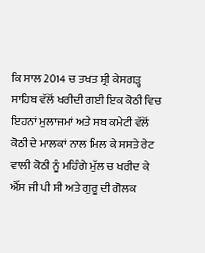ਕਿ ਸਾਲ 2014 ਚ ਤਖਤ ਸ਼੍ਰੀ ਕੇਸਗੜ੍ਹ ਸਾਹਿਬ ਵੱਲੋਂ ਖਰੀਦੀ ਗਈ ਇਕ ਕੋਠੀ ਵਿਚ ਇਹਨਾਂ ਮੁਲਾਜਮਾਂ ਅਤੇ ਸਬ ਕਮੇਟੀ ਵੱਲੋਂ ਕੋਠੀ ਦੇ ਮਾਲਕਾਂ ਨਾਲ ਮਿਲ ਕੇ ਸਸਤੇ ਰੇਟ ਵਾਲੀ ਕੋਠੀ ਨੂੰ ਮਹਿੰਗੇ ਮੁੱਲ ਚ ਖਰੀਦ ਕੇ ਐੱਸ ਜੀ ਪੀ ਸੀ ਅਤੇ ਗੁਰੂ ਦੀ ਗੋਲਕ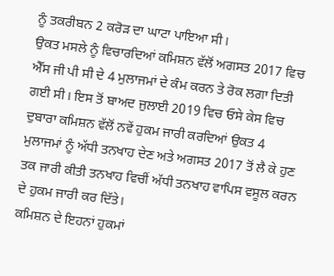ਨੂੰ ਤਕਰੀਬਨ 2 ਕਰੋੜ ਦਾ ਘਾਟਾ ਪਾਇਆ ਸੀ।
ਉਕਤ ਮਸਲੇ ਨੂੰ ਵਿਚਾਰਦਿਆਂ ਕਮਿਸ਼ਨ ਵੱਲੋਂ ਅਗਸਤ 2017 ਵਿਚ ਐੱਸ ਜੀ ਪੀ ਸੀ ਦੇ 4 ਮੁਲਾਜਮਾਂ ਦੇ ਕੰਮ ਕਰਨ ਤੇ ਰੋਕ ਲਗਾ ਦਿਤੀ ਗਈ ਸੀ। ਇਸ ਤੋਂ ਬਾਅਦ ਜੁਲਾਈ 2019 ਵਿਚ ਓਸੇ ਕੇਸ ਵਿਚ ਦੁਬਾਰਾ ਕਮਿਸ਼ਨ ਵੱਲੋਂ ਨਵੇਂ ਹੁਕਮ ਜਾਰੀ ਕਰਦਿਆਂ ਉਕਤ 4 ਮੁਲਾਜਮਾਂ ਨੂੰ ਅੱਧੀ ਤਨਖਾਹ ਦੇਣ ਅਤੇ ਅਗਸਤ 2017 ਤੋਂ ਲੈ ਕੇ ਹੁਣ ਤਕ ਜਾਰੀ ਕੀਤੀ ਤਨਖਾਹ ਵਿਚੀਂ ਅੱਧੀ ਤਨਖਾਹ ਵਾਪਿਸ ਵਸੂਲ ਕਰਨ ਦੇ ਹੁਕਮ ਜਾਰੀ ਕਰ ਦਿੱਤੇ।
ਕਮਿਸ਼ਨ ਦੇ ਇਹਨਾਂ ਹੁਕਮਾਂ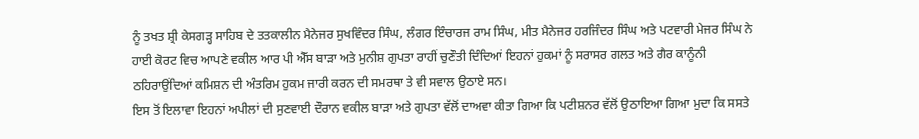ਨੂੰ ਤਖਤ ਸ਼੍ਰੀ ਕੇਸਗੜ੍ਹ ਸਾਹਿਬ ਦੇ ਤਤਕਾਲੀਨ ਮੈਨੇਜਰ ਸੁਖਵਿੰਦਰ ਸਿੰਘ, ਲੰਗਰ ਇੰਚਾਰਜ ਰਾਮ ਸਿੰਘ, ਮੀਤ ਮੈਨੇਜਰ ਹਰਜਿੰਦਰ ਸਿੰਘ ਅਤੇ ਪਟਵਾਰੀ ਮੇਜਰ ਸਿੰਘ ਨੇ ਹਾਈ ਕੋਰਟ ਵਿਚ ਆਪਣੇ ਵਕੀਲ ਆਰ ਪੀ ਐੱਸ ਬਾੜਾ ਅਤੇ ਮੁਨੀਸ਼ ਗੁਪਤਾ ਰਾਹੀਂ ਚੁਣੌਤੀ ਦਿੰਦਿਆਂ ਇਹਨਾਂ ਹੁਕਮਾਂ ਨੂੰ ਸਰਾਸਰ ਗਲਤ ਅਤੇ ਗੈਰ ਕਾਨੂੰਨੀ ਠਹਿਰਾਉਂਦਿਆਂ ਕਮਿਸ਼ਨ ਦੀ ਅੰਤਰਿਮ ਹੁਕਮ ਜਾਰੀ ਕਰਨ ਦੀ ਸਮਰਥਾ ਤੇ ਵੀ ਸਵਾਲ ਉਠਾਏ ਸਨ।
ਇਸ ਤੋਂ ਇਲਾਵਾ ਇਹਨਾਂ ਅਪੀਲਾਂ ਦੀ ਸੁਣਵਾਈ ਦੌਰਾਨ ਵਕੀਲ ਬਾੜਾ ਅਤੇ ਗੁਪਤਾ ਵੱਲੋਂ ਦਾਅਵਾ ਕੀਤਾ ਗਿਆ ਕਿ ਪਟੀਸ਼ਨਰ ਵੱਲੋਂ ਉਠਾਇਆ ਗਿਆ ਮੁਦਾ ਕਿ ਸਸਤੇ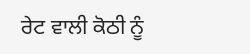ਰੇਟ ਵਾਲੀ ਕੋਠੀ ਨੂੰ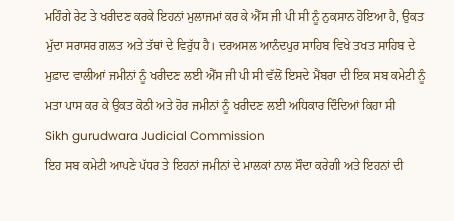ਮਹਿੰਗੇ ਰੇਟ ਤੇ ਖਰੀਦਣ ਕਰਕੇ ਇਹਨਾਂ ਮੁਲਾਜਮਾਂ ਕਰ ਕੇ ਐੱਸ ਜੀ ਪੀ ਸੀ ਨੂੰ ਨੁਕਸਾਨ ਹੋਇਆ ਹੈ, ਉਕਤ ਮੁੱਦਾ ਸਰਾਸਰ ਗਲਤ ਅਤੇ ਤੱਥਾਂ ਦੇ ਵਿਰੁੱਧ ਹੈ। ਦਰਅਸਲ ਆਨੰਦਪੁਰ ਸਾਹਿਬ ਵਿਖੇ ਤਖਤ ਸਾਹਿਬ ਦੇ ਮੁਫ਼ਾਦ ਵਾਲੀਆਂ ਜਮੀਨਾਂ ਨੂੰ ਖਰੀਦਣ ਲਈ ਐੱਸ ਜੀ ਪੀ ਸੀ ਵੱਲੋਂ ਇਸਦੇ ਮੈਂਬਰਾ ਦੀ ਇਕ ਸਬ ਕਮੇਟੀ ਨੂੰ ਮਤਾ ਪਾਸ ਕਰ ਕੇ ਉਕਤ ਕੋਠੀ ਅਤੇ ਹੋਰ ਜਮੀਨਾਂ ਨੂੰ ਖਰੀਦਣ ਲਈ ਅਧਿਕਾਰ ਦਿੰਦਿਆਂ ਕਿਹਾ ਸੀ
Sikh gurudwara Judicial Commission
ਇਹ ਸਬ ਕਮੇਟੀ ਆਪਣੇ ਪੱਧਰ ਤੇ ਇਹਨਾਂ ਜਮੀਨਾਂ ਦੇ ਮਾਲਕਾਂ ਨਾਲ ਸੌਦਾ ਕਰੇਗੀ ਅਤੇ ਇਹਨਾਂ ਦੀ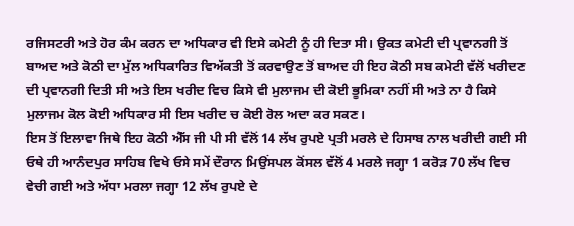ਰਜਿਸਟਰੀ ਅਤੇ ਹੋਰ ਕੰਮ ਕਰਨ ਦਾ ਅਧਿਕਾਰ ਵੀ ਇਸੇ ਕਮੇਟੀ ਨੂੰ ਹੀ ਦਿਤਾ ਸੀ। ਉਕਤ ਕਮੇਟੀ ਦੀ ਪ੍ਰਵਾਨਗੀ ਤੋਂ ਬਾਅਦ ਅਤੇ ਕੋਠੀ ਦਾ ਮੁੱਲ ਅਧਿਕਾਰਿਤ ਵਿਅੱਕਤੀ ਤੋਂ ਕਰਵਾਉਣ ਤੋਂ ਬਾਅਦ ਹੀ ਇਹ ਕੋਠੀ ਸਬ ਕਮੇਟੀ ਵੱਲੋਂ ਖਰੀਦਣ ਦੀ ਪ੍ਰਵਾਨਗੀ ਦਿਤੀ ਸੀ ਅਤੇ ਇਸ ਖਰੀਦ ਵਿਚ ਕਿਸੇ ਵੀ ਮੁਲਾਜਮ ਦੀ ਕੋਈ ਭੂਮਿਕਾ ਨਹੀਂ ਸੀ ਅਤੇ ਨਾ ਹੈ ਕਿਸੇ ਮੁਲਾਜਮ ਕੋਲ ਕੋਈ ਅਧਿਕਾਰ ਸੀ ਇਸ ਖਰੀਦ ਚ ਕੋਈ ਰੋਲ ਅਦਾ ਕਰ ਸਕਣ।
ਇਸ ਤੋਂ ਇਲਾਵਾ ਜਿਥੇ ਇਹ ਕੋਠੀ ਐੱਸ ਜੀ ਪੀ ਸੀ ਵੱਲੋਂ 14 ਲੱਖ ਰੁਪਏ ਪ੍ਰਤੀ ਮਰਲੇ ਦੇ ਹਿਸਾਬ ਨਾਲ ਖਰੀਦੀ ਗਈ ਸੀ ਓਥੇ ਹੀ ਆਨੰਦਪੁਰ ਸਾਹਿਬ ਵਿਖੇ ਓਸੇ ਸਮੇਂ ਦੌਰਾਨ ਮਿਉਂਸਪਲ ਕੋਂਸਲ ਵੱਲੋਂ 4 ਮਰਲੇ ਜਗ੍ਹਾ 1 ਕਰੋੜ 70 ਲੱਖ ਵਿਚ ਵੇਚੀ ਗਈ ਅਤੇ ਅੱਧਾ ਮਰਲਾ ਜਗ੍ਹਾ 12 ਲੱਖ ਰੁਪਏ ਦੇ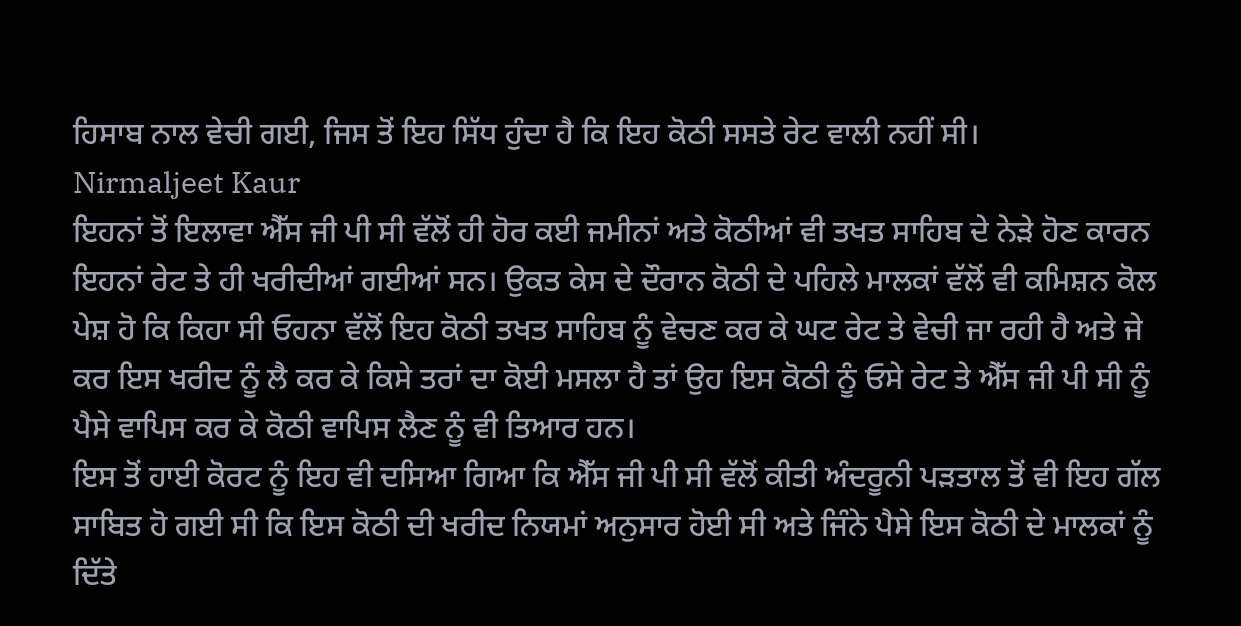ਹਿਸਾਬ ਨਾਲ ਵੇਚੀ ਗਈ, ਜਿਸ ਤੋਂ ਇਹ ਸਿੱਧ ਹੁੰਦਾ ਹੈ ਕਿ ਇਹ ਕੋਠੀ ਸਸਤੇ ਰੇਟ ਵਾਲੀ ਨਹੀਂ ਸੀ।
Nirmaljeet Kaur
ਇਹਨਾਂ ਤੋਂ ਇਲਾਵਾ ਐੱਸ ਜੀ ਪੀ ਸੀ ਵੱਲੋਂ ਹੀ ਹੋਰ ਕਈ ਜਮੀਨਾਂ ਅਤੇ ਕੋਠੀਆਂ ਵੀ ਤਖਤ ਸਾਹਿਬ ਦੇ ਨੇੜੇ ਹੋਣ ਕਾਰਨ ਇਹਨਾਂ ਰੇਟ ਤੇ ਹੀ ਖਰੀਦੀਆਂ ਗਈਆਂ ਸਨ। ਉਕਤ ਕੇਸ ਦੇ ਦੌਰਾਨ ਕੋਠੀ ਦੇ ਪਹਿਲੇ ਮਾਲਕਾਂ ਵੱਲੋਂ ਵੀ ਕਮਿਸ਼ਨ ਕੋਲ ਪੇਸ਼ ਹੋ ਕਿ ਕਿਹਾ ਸੀ ਓਹਨਾ ਵੱਲੋਂ ਇਹ ਕੋਠੀ ਤਖਤ ਸਾਹਿਬ ਨੂੰ ਵੇਚਣ ਕਰ ਕੇ ਘਟ ਰੇਟ ਤੇ ਵੇਚੀ ਜਾ ਰਹੀ ਹੈ ਅਤੇ ਜੇ ਕਰ ਇਸ ਖਰੀਦ ਨੂੰ ਲੈ ਕਰ ਕੇ ਕਿਸੇ ਤਰਾਂ ਦਾ ਕੋਈ ਮਸਲਾ ਹੈ ਤਾਂ ਉਹ ਇਸ ਕੋਠੀ ਨੂੰ ਓਸੇ ਰੇਟ ਤੇ ਐੱਸ ਜੀ ਪੀ ਸੀ ਨੂੰ ਪੈਸੇ ਵਾਪਿਸ ਕਰ ਕੇ ਕੋਠੀ ਵਾਪਿਸ ਲੈਣ ਨੂੰ ਵੀ ਤਿਆਰ ਹਨ।
ਇਸ ਤੋਂ ਹਾਈ ਕੋਰਟ ਨੂੰ ਇਹ ਵੀ ਦਸਿਆ ਗਿਆ ਕਿ ਐੱਸ ਜੀ ਪੀ ਸੀ ਵੱਲੋਂ ਕੀਤੀ ਅੰਦਰੂਨੀ ਪੜਤਾਲ ਤੋਂ ਵੀ ਇਹ ਗੱਲ ਸਾਬਿਤ ਹੋ ਗਈ ਸੀ ਕਿ ਇਸ ਕੋਠੀ ਦੀ ਖਰੀਦ ਨਿਯਮਾਂ ਅਨੁਸਾਰ ਹੋਈ ਸੀ ਅਤੇ ਜਿੰਨੇ ਪੈਸੇ ਇਸ ਕੋਠੀ ਦੇ ਮਾਲਕਾਂ ਨੂੰ ਦਿੱਤੇ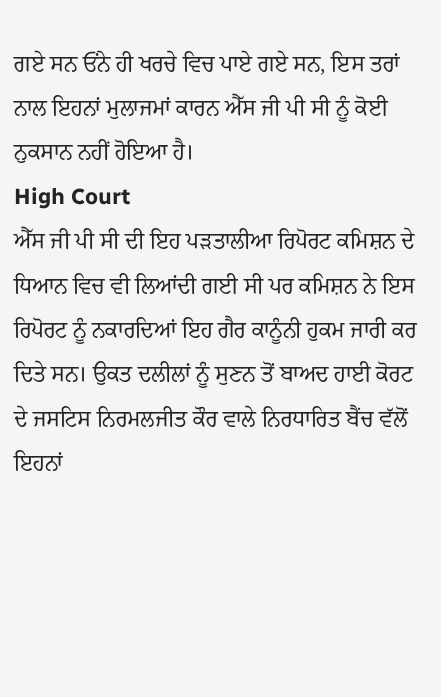ਗਏ ਸਨ ਓਂਨੇ ਹੀ ਖਰਚੇ ਵਿਚ ਪਾਏ ਗਏ ਸਨ, ਇਸ ਤਰਾਂ ਨਾਲ ਇਹਨਾਂ ਮੁਲਾਜਮਾਂ ਕਾਰਨ ਐੱਸ ਜੀ ਪੀ ਸੀ ਨੂੰ ਕੋਈ ਨੁਕਸਾਨ ਨਹੀਂ ਹੋਇਆ ਹੈ।
High Court
ਐੱਸ ਜੀ ਪੀ ਸੀ ਦੀ ਇਹ ਪੜਤਾਲੀਆ ਰਿਪੋਰਟ ਕਮਿਸ਼ਨ ਦੇ ਧਿਆਨ ਵਿਚ ਵੀ ਲਿਆਂਦੀ ਗਈ ਸੀ ਪਰ ਕਮਿਸ਼ਨ ਨੇ ਇਸ ਰਿਪੋਰਟ ਨੂੰ ਨਕਾਰਦਿਆਂ ਇਹ ਗੈਰ ਕਾਨੂੰਨੀ ਹੁਕਮ ਜਾਰੀ ਕਰ ਦਿਤੇ ਸਨ। ਉਕਤ ਦਲੀਲਾਂ ਨੂੰ ਸੁਣਨ ਤੋਂ ਬਾਅਦ ਹਾਈ ਕੋਰਟ ਦੇ ਜਸਟਿਸ ਨਿਰਮਲਜੀਤ ਕੌਰ ਵਾਲੇ ਨਿਰਧਾਰਿਤ ਬੈਂਚ ਵੱਲੋਂ ਇਹਨਾਂ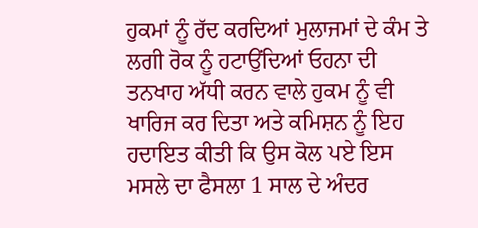ਹੁਕਮਾਂ ਨੂੰ ਰੱਦ ਕਰਦਿਆਂ ਮੁਲਾਜਮਾਂ ਦੇ ਕੰਮ ਤੇ ਲਗੀ ਰੋਕ ਨੂੰ ਹਟਾਉਂਦਿਆਂ ਓਹਨਾ ਦੀ ਤਨਖਾਹ ਅੱਧੀ ਕਰਨ ਵਾਲੇ ਹੁਕਮ ਨੂੰ ਵੀ ਖਾਰਿਜ ਕਰ ਦਿਤਾ ਅਤੇ ਕਮਿਸ਼ਨ ਨੂੰ ਇਹ ਹਦਾਇਤ ਕੀਤੀ ਕਿ ਉਸ ਕੋਲ ਪਏ ਇਸ ਮਸਲੇ ਦਾ ਫੈਸਲਾ 1 ਸਾਲ ਦੇ ਅੰਦਰ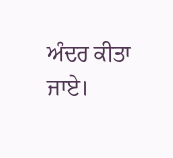ਅੰਦਰ ਕੀਤਾ ਜਾਏ।